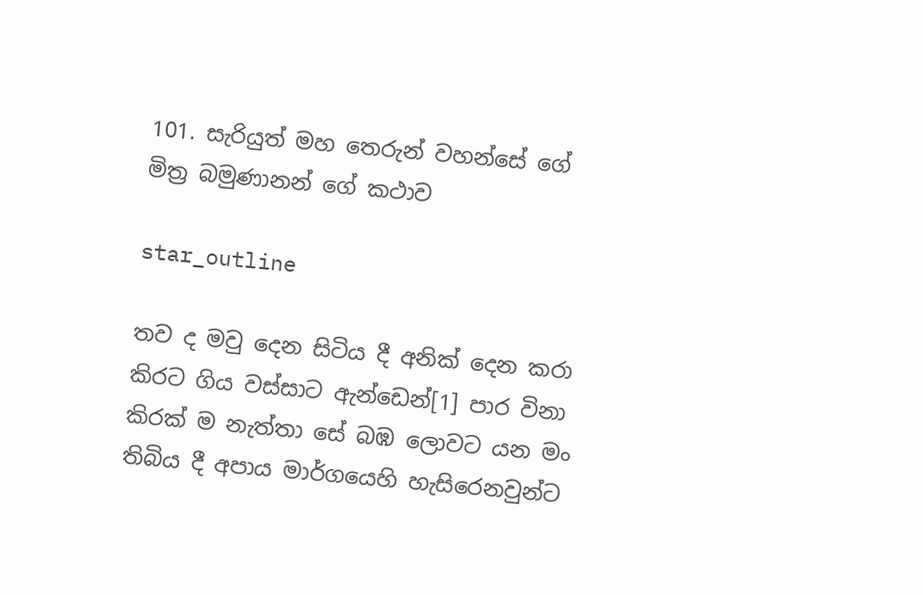101. සැරියුත් මහ තෙරුන් වහන්සේ ගේ මිත්‍ර බමුණානන් ගේ කථාව

star_outline

තව ද මවු දෙන සිටිය දී අනික් දෙන කරා කිරට ගිය වස්සාට ඇන්ඩෙන්[1] පාර විනා කිරක් ම නැත්තා සේ බඹ ලොවට යන මං තිබිය දී අපාය මාර්ගයෙහි හැසිරෙනවුන්ට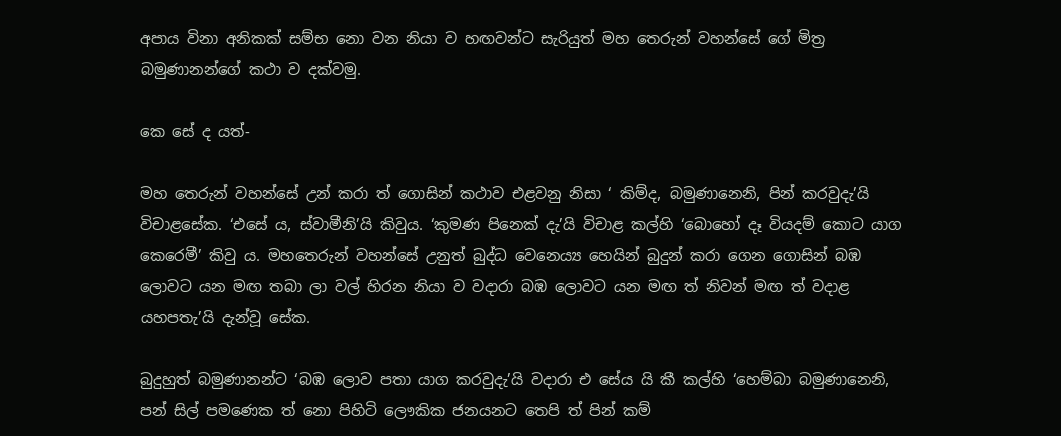අපාය විනා අනිකක් සම්භ නො වන නියා ව හඟවන්ට සැරියුත් මහ තෙරුන් වහන්සේ ගේ මිත්‍ර බමුණානන්ගේ කථා ව දක්වමු.

කෙ සේ ද යත්-

මහ තෙරුන් වහන්සේ උන් කරා ත් ගොසින් කථාව එළවනු නිසා ‘ කිම්ද, බමුණානෙනි, පින් කරවුදැ’යි විචාළසේක. ‘එසේ ය, ස්වාමීනි’යි කිවුය. ‘කුමණ පිනෙක් දැ’යි විචාළ කල්හි ‘බොහෝ දෑ වියදම් කොට යාග කෙරෙමී’ කිවු ය. මහතෙරුන් වහන්සේ උනුත් බුද්ධ වෙනෙය්‍ය හෙයින් බුදුන් කරා ගෙන ගොසින් බඹ ලොවට යන මඟ තබා ලා වල් හිරන නියා ව වදාරා බඹ ලොවට යන මඟ ත් නිවන් මඟ ත් වදාළ යහපතැ’යි දැන්වූ සේක.

බුදුහුත් බමුණානන්ට ‘බඹ ලොව පතා යාග කරවුදැ’යි වදාරා එ සේය යි කී කල්හි ‘හෙම්බා බමුණානෙනි, පන් සිල් පමණෙක ත් නො පිහිටි ලෞකික ජනයනට තෙපි ත් පින් කම්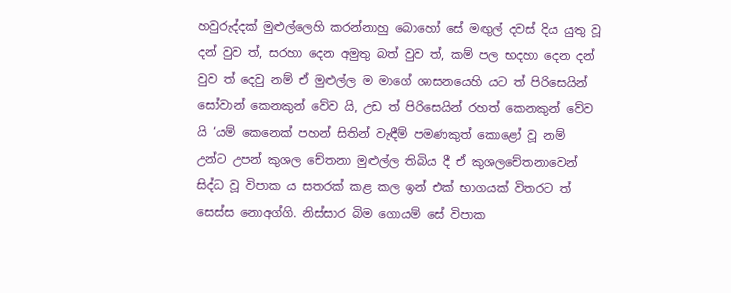හවුරුද්දක් මුළුල්ලෙහි කරන්නාහු බොහෝ සේ මඟුල් දවස් දිය යුතු වූ දන් වුව ත්, සරහා දෙන අමුතු බත් වුව ත්, කම් පල භදහා දෙන දන් වුව ත් දෙවු නම් ඒ මුළුල්ල ම මාගේ ශාසනයෙහි යට ත් පිරිසෙයින් සෝවාන් කෙනකුන් වේව යි, උඩ ත් පිරිසෙයින් රහත් කෙනකුන් වේව යි ‘යම් කෙනෙක් පහන් සිතින් වැඳීම් පමණකුත් කොළෝ වූ නම් උන්ට උපන් කුශල චේතනා මුළුල්ල තිබිය දී ඒ කුශලචේතනාවෙන් සිද්ධ වූ විපාක ය සතරක් කළ කල ඉන් එක් භාගයක් විතරට ත් සෙස්ස නොඅග්ගි. නිස්සාර බිම ගොයම් සේ විපාක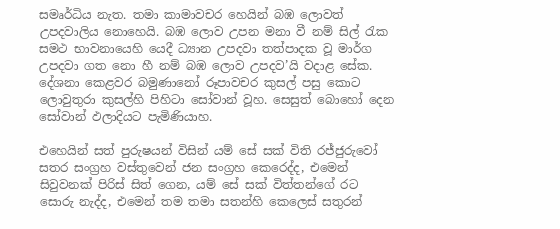සමෘර්ධිය නැත. තමා කාමාවචර හෙයින් බඹ ලොවත් උපදවාලිය නොහෙයි. බඹ ලොව උපන මනා වී නම් සිල් රැක සමථ භාවනායෙහි යෙදී ධ්‍යාන උපදවා තත්පාදක වූ මාර්ග උපදවා ගත නො හී නම් බඹ ලොව උපදව’යි වදාළ සේක. දේශනා කෙළවර බමුණානෝ රූපාවචර කුසල් පසු කොට ලොවුතුරා කුසල්හි පිහිටා සෝවාන් වූහ. සෙසුත් බොහෝ දෙන සෝවාන් ඵලාදියට පැමිණියාහ.

එහෙයින් සත් පුරුෂයන් විසින් යම් සේ සක් විති රජ්ජුරුවෝ සතර සංග්‍රහ වස්තුවෙන් ජන සංග්‍රහ කෙරෙද්ද, එමෙන් සිවුවනක් පිරිස් සිත් ගෙන, යම් සේ සක් විත්තන්ගේ රට සොරු නැද්ද, එමෙන් තම තමා සතන්හි කෙලෙස් සතුරන්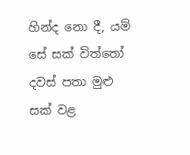හින්ද නො දී, යම් සේ සක් විත්තෝ දවස් පතා මුළු සක් වළ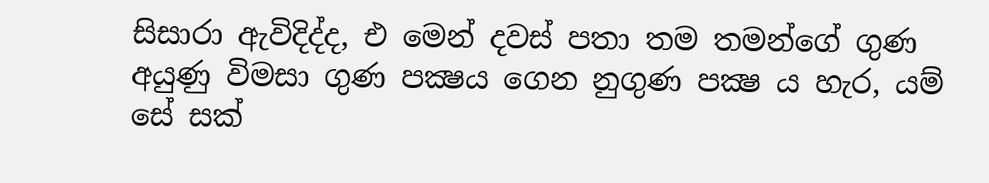සිසාරා ඇවිදිද්ද, එ මෙන් දවස් පතා තම තමන්ගේ ගුණ අයුණු විමසා ගුණ පක්‍ෂය ගෙන නුගුණ පක්‍ෂ ය හැර, යම් සේ සක්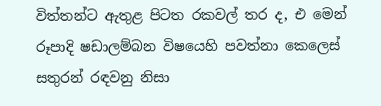විත්තන්ට ඇතුළ පිටත රකවල් තර ද, එ මෙන් රූපාදි ෂඩාලම්බන විෂයෙහි පවත්නා කෙලෙස් සතුරන් රඳවනු නිසා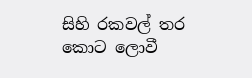සිහි රකවල් තර කොට ලොවී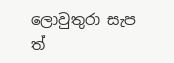ලොවුතුරා සැප ත්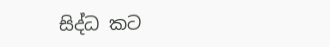සිද්ධ කට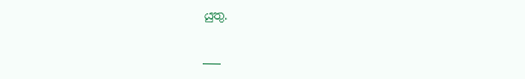යුතු.

___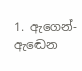1. ඇගෙන්-ඇඬෙන